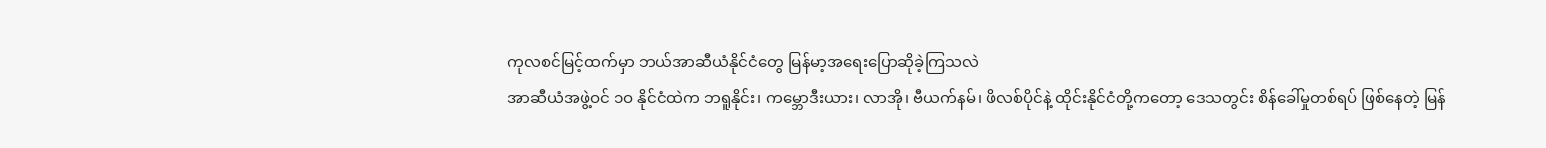ကုလစင်မြင့်ထက်မှာ ဘယ်အာဆီယံနိုင်ငံတွေ မြန်မာ့အရေးပြောဆိုခဲ့ကြသလဲ
အာဆီယံအဖွဲ့ဝင် ၁ဝ နိုင်ငံထဲက ဘရူနိုင်း၊ ကမ္ဘောဒီးယား၊ လာအို၊ ဗီယက်နမ်၊ ဖိလစ်ပိုင်နဲ့ ထိုင်းနိုင်ငံတို့ကတော့ ဒေသတွင်း စိန်ခေါ်မှုတစ်ရပ် ဖြစ်နေတဲ့ မြန်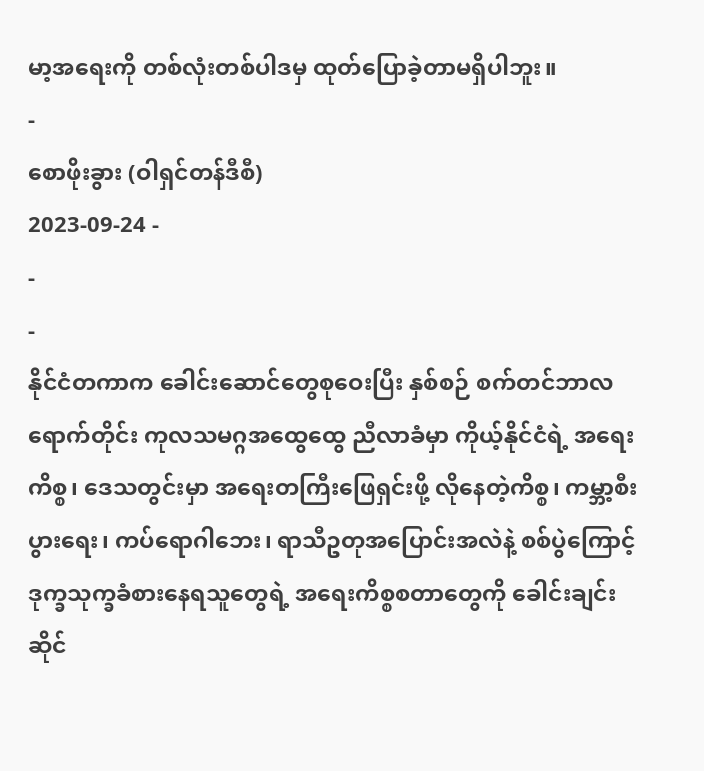မာ့အရေးကို တစ်လုံးတစ်ပါဒမှ ထုတ်ပြောခဲ့တာမရှိပါဘူး။
-
စောဖိုးခွား (ဝါရှင်တန်ဒီစီ)
2023-09-24 -
-
-
နိုင်ငံတကာက ခေါင်းဆောင်တွေစုဝေးပြီး နှစ်စဉ် စက်တင်ဘာလရောက်တိုင်း ကုလသမဂ္ဂအထွေထွေ ညီလာခံမှာ ကိုယ့်နိုင်ငံရဲ့ အရေးကိစ္စ၊ ဒေသတွင်းမှာ အရေးတကြီးဖြေရှင်းဖို့ လိုနေတဲ့ကိစ္စ၊ ကမ္ဘာ့စီးပွားရေး၊ ကပ်ရောဂါဘေး၊ ရာသီဥတုအပြောင်းအလဲနဲ့ စစ်ပွဲကြောင့် ဒုက္ခသုက္ခခံစားနေရသူတွေရဲ့ အရေးကိစ္စစတာတွေကို ခေါင်းချင်းဆိုင်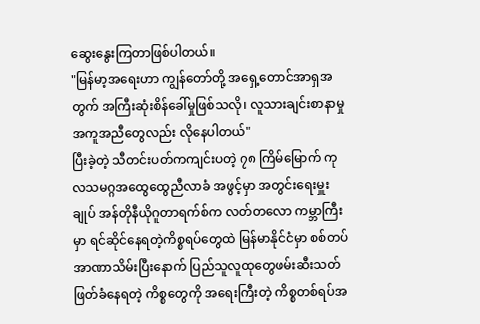ဆွေးနွေးကြတာဖြစ်ပါတယ်။
"မြန်မာ့အရေးဟာ ကျွန်တော်တို့ အရှေ့တောင်အာရှအတွက် အကြီးဆုံးစိန်ခေါ်မှုဖြစ်သလို၊ လူသားချင်းစာနာမှုအကူအညီတွေလည်း လိုနေပါတယ်"
ပြီးခဲ့တဲ့ သီတင်းပတ်ကကျင်းပတဲ့ ၇၈ ကြိမ်မြောက် ကုလသမဂ္ဂအထွေထွေညီလာခံ အဖွင့်မှာ အတွင်းရေးမှူးချုပ် အန်တိုနီယိုဂူတာရက်စ်က လတ်တလော ကမ္ဘာကြီးမှာ ရင်ဆိုင်နေရတဲ့ကိစ္စရပ်တွေထဲ မြန်မာနိုင်ငံမှာ စစ်တပ်အာဏာသိမ်းပြီးနောက် ပြည်သူလူထုတွေဖမ်းဆီးသတ်ဖြတ်ခံနေရတဲ့ ကိစ္စတွေကို အရေးကြီးတဲ့ ကိစ္စတစ်ရပ်အ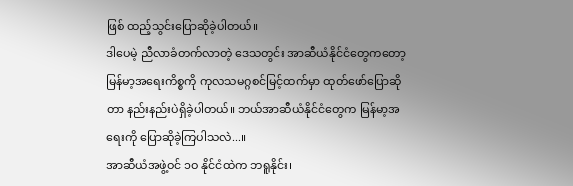ဖြစ် ထည့်သွင်းပြောဆိုခဲ့ပါတယ်။
ဒါပေမဲ့ ညီလာခံတက်လာတဲ့ ဒေသတွင်း အာဆီယံနိုင်ငံတွေကတော့ မြန်မာ့အရေးကိစ္စကို ကုလသမဂ္ဂစင်မြင့်ထက်မှာ ထုတ်ဖော်ပြောဆိုတာ နည်းနည်းပဲရှိခဲ့ပါတယ်။ ဘယ်အာဆီယံနိုင်ငံတွေက မြန်မာ့အရေးကို ပြောဆိုခဲ့ကြပါသလဲ...။
အာဆီယံအဖွဲ့ဝင် ၁ဝ နိုင်ငံထဲက ဘရူနိုင်း၊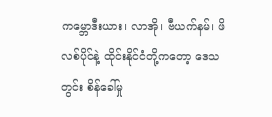ကမ္ဘောဒီးယား၊ လာအို၊ ဗီယက်နမ်၊ ဖိလစ်ပိုင်နဲ့ ထိုင်းနိုင်ငံတို့ကတော့ ဒေသတွင်း စိန်ခေါ်မှု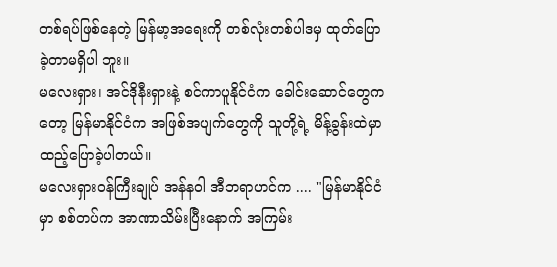တစ်ရပ်ဖြစ်နေတဲ့ မြန်မာ့အရေးကို တစ်လုံးတစ်ပါဒမှ ထုတ်ပြောခဲ့တာမရှိပါ ဘူး။
မလေးရှား၊ အင်ဒိုနီးရှားနဲ့ စင်ကာပူနိုင်ငံက ခေါင်းဆောင်တွေကတော့ မြန်မာနိုင်ငံက အဖြစ်အပျက်တွေကို သူတို့ရဲ့ မိန့်ခွန်းထဲမှာ ထည့်ပြောခဲ့ပါတယ်။
မလေးရှားဝန်ကြီးချုပ် အန်နဝါ အီဘရာဟင်က .... "မြန်မာနိုင်ငံမှာ စစ်တပ်က အာဏာသိမ်းပြီးနောက် အကြမ်း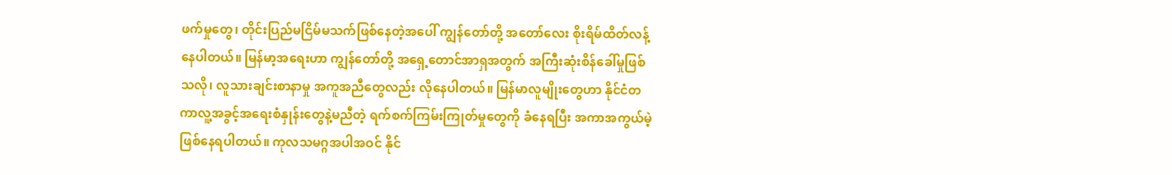ဖက်မှုတွေ၊ တိုင်းပြည်မငြိမ်မသက်ဖြစ်နေတဲ့အပေါ် ကျွန်တော်တို့ အတော်လေး စိုးရိမ်ထိတ်လန့်နေပါတယ်။ မြန်မာ့အရေးဟာ ကျွန်တော်တို့ အရှေ့တောင်အာရှအတွက် အကြီးဆုံးစိန်ခေါ်မှုဖြစ်သလို၊ လူသားချင်းစာနာမှု အကူအညီတွေလည်း လိုနေပါတယ်။ မြန်မာလူမျိုးတွေဟာ နိုင်ငံတကာလူ့အခွင့်အရေးစံနှုန်းတွေနဲ့မညီတဲ့ ရက်စက်ကြမ်းကြုတ်မှုတွေကို ခံနေရပြီး အကာအကွယ်မဲ့ ဖြစ်နေရပါတယ်။ ကုလသမဂ္ဂအပါအဝင် နိုင်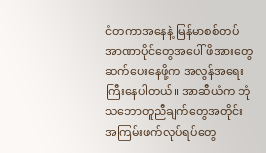ငံတကာအနေနဲ့ မြန်မာစစ်တပ် အာဏာပိုင်တွေအပေါ် ဖိအားတွေ ဆက်ပေးနေဖို့က အလွန်အရေးကြီးနေပါတယ်။ အာဆီယံက ဘုံသဘောတူညီချက်တွေအတိုင်း အကြမ်းဖက်လုပ်ရပ်တွေ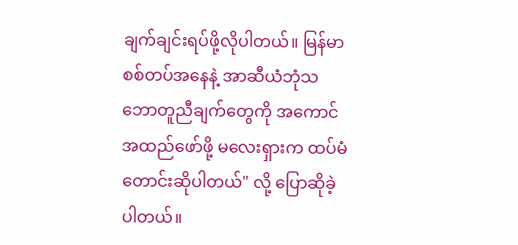ချက်ချင်းရပ်ဖို့လိုပါတယ်။ မြန်မာစစ်တပ်အနေနဲ့ အာဆီယံဘုံသဘောတူညီချက်တွေကို အကောင်အထည်ဖော်ဖို့ မလေးရှားက ထပ်မံတောင်းဆိုပါတယ်" လို့ ပြောဆိုခဲ့ပါတယ်။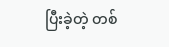ပြီးခဲ့တဲ့ တစ်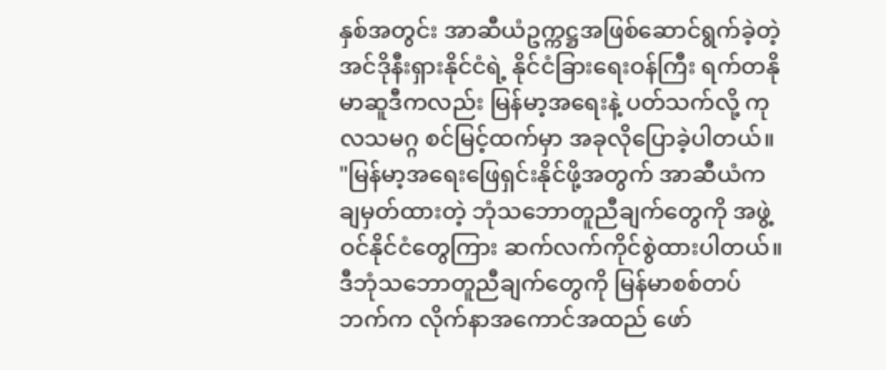နှစ်အတွင်း အာဆီယံဥက္ကဋ္ဌအဖြစ်ဆောင်ရွက်ခဲ့တဲ့ အင်ဒိုနီးရှားနိုင်ငံရဲ့ နိုင်ငံခြားရေးဝန်ကြီး ရက်တနိုမာဆူဒီကလည်း မြန်မာ့အရေးနဲ့ ပတ်သက်လို့ ကုလသမဂ္ဂ စင်မြင့်ထက်မှာ အခုလိုပြောခဲ့ပါတယ်။
"မြန်မာ့အရေးဖြေရှင်းနိုင်ဖို့အတွက် အာဆီယံကချမှတ်ထားတဲ့ ဘုံသဘောတူညီချက်တွေကို အဖွဲ့ဝင်နိုင်ငံတွေကြား ဆက်လက်ကိုင်စွဲထားပါတယ်။ ဒီဘုံသဘောတူညီချက်တွေကို မြန်မာစစ်တပ်ဘက်က လိုက်နာအကောင်အထည် ဖော်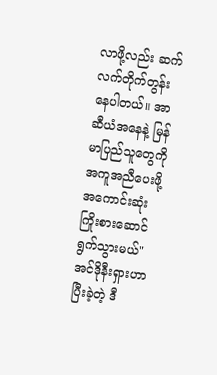လာဖို့လည်း ဆက်လက်တိုက်တွန်းနေပါတယ်။ အာဆီယံအနေနဲ့ မြန်မာပြည်သူတွေကို အကူအညီပေးဖို့ အကောင်းဆုံး ကြိုးစားဆောင်ရွက်သွားမယ်"
အင်ဒိုနီးရှားဟာ ပြီးခဲ့တဲ့ ဒီ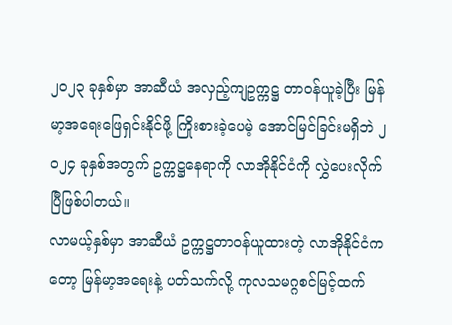၂ဝ၂၃ ခုနှစ်မှာ အာဆီယံ အလှည့်ကျဥက္ကဋ္ဌ တာဝန်ယူခဲ့ပြီး မြန်မာ့အရေးဖြေရှင်းနိုင်ဖို့ ကြိုးစားခဲ့ပေမဲ့ အောင်မြင်ခြင်းမရှိဘဲ ၂ဝ၂၄ ခုနှစ်အတွက် ဥက္ကဋ္ဌနေရာကို လာအိုနိုင်ငံကို လွှဲပေးလိုက်ပြီဖြစ်ပါတယ်။
လာမယ့်နှစ်မှာ အာဆီယံ ဥက္ကဋ္ဌတာဝန်ယူထားတဲ့ လာအိုနိုင်ငံကတော့ မြန်မာ့အရေးနဲ့ ပတ်သက်လို့ ကုလသမဂ္ဂစင်မြင့်ထက်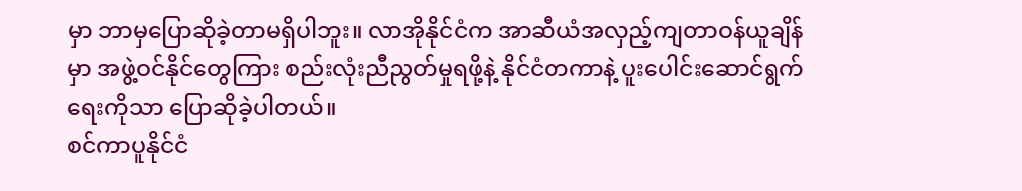မှာ ဘာမှပြောဆိုခဲ့တာမရှိပါဘူး။ လာအိုနိုင်ငံက အာဆီယံအလှည့်ကျတာဝန်ယူချိန်မှာ အဖွဲ့ဝင်နိုင်တွေကြား စည်းလုံးညီညွတ်မှုရဖို့နဲ့ နိုင်ငံတကာနဲ့ ပူးပေါင်းဆောင်ရွက်ရေးကိုသာ ပြောဆိုခဲ့ပါတယ်။
စင်ကာပူနိုင်ငံ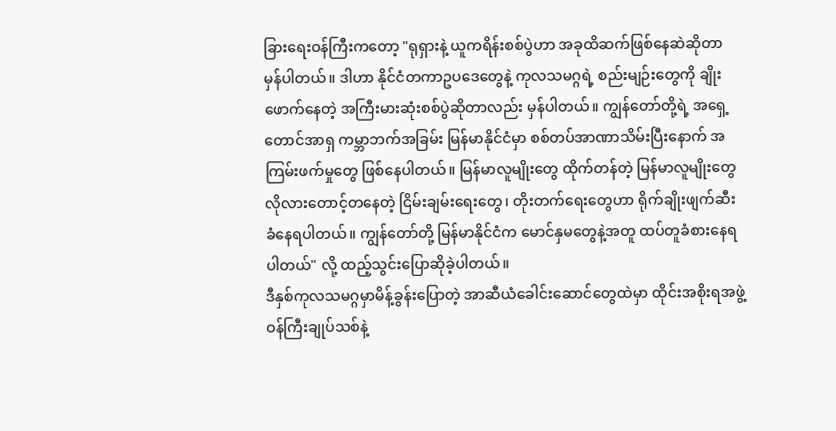ခြားရေးဝန်ကြီးကတော့ "ရုရှားနဲ့ ယူကရိန်းစစ်ပွဲဟာ အခုထိဆက်ဖြစ်နေဆဲဆိုတာ မှန်ပါတယ်။ ဒါဟာ နိုင်ငံတကာဥပဒေတွေနဲ့ ကုလသမဂ္ဂရဲ့ စည်းမျဉ်းတွေကို ချိုးဖောက်နေတဲ့ အကြီးမားဆုံးစစ်ပွဲဆိုတာလည်း မှန်ပါတယ်။ ကျွန်တော်တို့ရဲ့ အရှေ့တောင်အာရှ ကမ္ဘာဘက်အခြမ်း မြန်မာနိုင်ငံမှာ စစ်တပ်အာဏာသိမ်းပြီးနောက် အကြမ်းဖက်မှုတွေ ဖြစ်နေပါတယ်။ မြန်မာလူမျိုးတွေ ထိုက်တန်တဲ့ မြန်မာလူမျိုးတွေလိုလားတောင့်တနေတဲ့ ငြိမ်းချမ်းရေးတွေ၊ တိုးတက်ရေးတွေဟာ ရိုက်ချိုးဖျက်ဆီးခံနေရပါတယ်။ ကျွန်တော်တို့ မြန်မာနိုင်ငံက မောင်နှမတွေနဲ့အတူ ထပ်တူခံစားနေရပါတယ်" လို့ ထည့်သွင်းပြောဆိုခဲ့ပါတယ်။
ဒီနှစ်ကုလသမဂ္ဂမှာမိန့်ခွန်းပြောတဲ့ အာဆီယံခေါင်းဆောင်တွေထဲမှာ ထိုင်းအစိုးရအဖွဲ့ဝန်ကြီးချုပ်သစ်နဲ့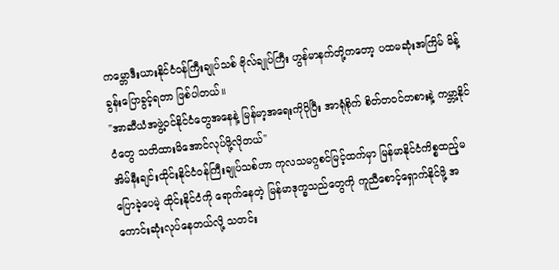ကမ္ဘောဒီးယားနိုင်ငံဝန်ကြီးချုပ်သစ် ဗိုလ်ချုပ်ကြီး ဟွန်မာနက်တို့ကတော့ ပထမဆုံးအကြိမ် မိန့်ခွန်းပြောခွင့်ရတာ ဖြစ်ပါတယ်။
"အာဆီယံအဖွဲ့ဝင်နိုင်ငံတွေအနေနဲ့ မြန်မာ့အရေးကိုပိုပြီး အာရုံစိုက် စိတ်တဝင်တစားနဲ့ ကမ္ဘာ့နိုင်ငံတွေ သတိထားမိအောင်လုပ်ဖို့လိုတယ်"
အိမ်နီးချင်းထိုင်းနိုင်ငံဝန်ကြီးချုပ်သစ်ဟာ ကုလသမဂ္ဂစင်မြင့်ထက်မှာ မြန်မာနိုင်ငံကိစ္စထည့်မပြောခဲ့ပေမဲ့ ထိုင်းနိုင်ငံကို ရောက်နေတဲ့ မြန်မာဒုက္ခသည်တွေကို ကူညီစောင့်ရှောက်နိုင်ဖို့ အကောင်းဆုံးလုပ်နေတယ်လို့ သတင်း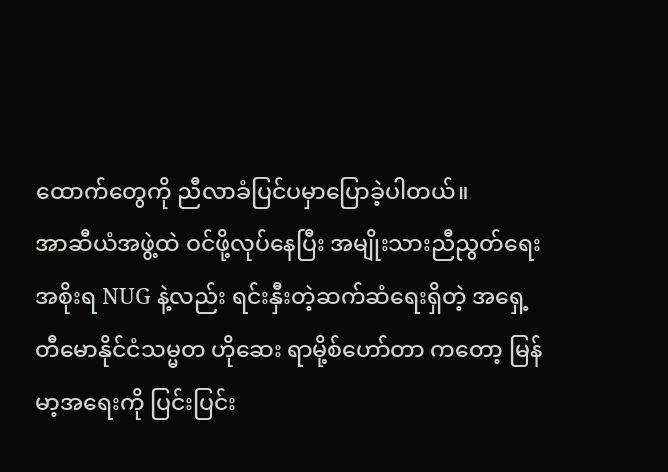ထောက်တွေကို ညီလာခံပြင်ပမှာပြောခဲ့ပါတယ်။
အာဆီယံအဖွဲ့ထဲ ဝင်ဖို့လုပ်နေပြီး အမျိုးသားညီညွတ်ရေးအစိုးရ NUG နဲ့လည်း ရင်းနှီးတဲ့ဆက်ဆံရေးရှိတဲ့ အရှေ့တီမောနိုင်ငံသမ္မတ ဟိုဆေး ရာမို့စ်ဟော်တာ ကတော့ မြန်မာ့အရေးကို ပြင်းပြင်း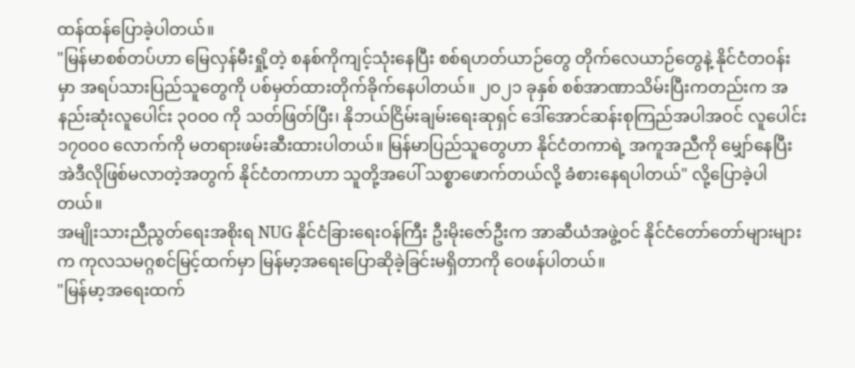ထန်ထန်ပြောခဲ့ပါတယ်။
"မြန်မာစစ်တပ်ဟာ မြေလှန်မီးရှို့တဲ့ စနစ်ကိုကျင့်သုံးနေပြီး စစ်ရဟတ်ယာဉ်တွေ တိုက်လေယာဉ်တွေနဲ့ နိုင်ငံတဝန်းမှာ အရပ်သားပြည်သူတွေကို ပစ်မှတ်ထားတိုက်ခိုက်နေပါတယ်။ ၂ဝ၂၁ ခုနှစ် စစ်အာဏာသိမ်းပြီးကတည်းက အနည်းဆုံးလူပေါင်း ၃ဝဝဝ ကို သတ်ဖြတ်ပြီး၊ နိုဘယ်ငြိမ်းချမ်းရေးဆုရှင် ဒေါ်အောင်ဆန်းစုကြည်အပါအဝင် လူပေါင်း ၁၇၀၀၀ လောက်ကို မတရားဖမ်းဆီးထားပါတယ်။ မြန်မာပြည်သူတွေဟာ နိုင်ငံတကာရဲ့ အကူအညီကို မျှော်နေပြီး အဲဒီလိုဖြစ်မလာတဲ့အတွက် နိုင်ငံတကာဟာ သူတို့အပေါ် သစ္စာဖောက်တယ်လို့ ခံစားနေရပါတယ်" လို့ပြောခဲ့ပါတယ်။
အမျိုးသားညီညွတ်ရေးအစိုးရ NUG နိုင်ငံခြားရေးဝန်ကြီး ဦးမိုးဇော်ဦးက အာဆီယံအဖွဲ့ဝင် နိုင်ငံတော်တော်များများက ကုလသမဂ္ဂစင်မြင့်ထက်မှာ မြန်မာ့အရေးပြောဆိုခဲ့ခြင်းမရှိတာကို ဝေဖန်ပါတယ်။
"မြန်မာ့အရေးထက်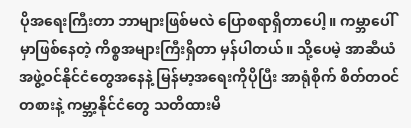ပိုအရေးကြီးတာ ဘာများဖြစ်မလဲ ပြောစရာရှိတာပေါ့။ ကမ္ဘာပေါ်မှာဖြစ်နေတဲ့ ကိစ္စအများကြီးရှိတာ မှန်ပါတယ်။ သို့ပေမဲ့ အာဆီယံအဖွဲ့ဝင်နိုင်ငံတွေအနေနဲ့ မြန်မာ့အရေးကိုပိုပြီး အာရုံစိုက် စိတ်တဝင်တစားနဲ့ ကမ္ဘာ့နိုင်ငံတွေ သတိထားမိ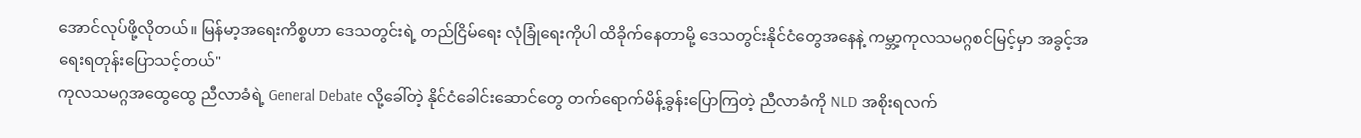အောင်လုပ်ဖို့လိုတယ်။ မြန်မာ့အရေးကိစ္စဟာ ဒေသတွင်းရဲ့ တည်ငြိမ်ရေး လုံခြုံရေးကိုပါ ထိခိုက်နေတာမို့ ဒေသတွင်းနိုင်ငံတွေအနေနဲ့ ကမ္ဘာ့ကုလသမဂ္ဂစင်မြင့်မှာ အခွင့်အရေးရတုန်းပြောသင့်တယ်"
ကုလသမဂ္ဂအထွေထွေ ညီလာခံရဲ့ General Debate လို့ခေါ်တဲ့ နိုင်ငံခေါင်းဆောင်တွေ တက်ရောက်မိန့်ခွန်းပြောကြတဲ့ ညီလာခံကို NLD အစိုးရလက်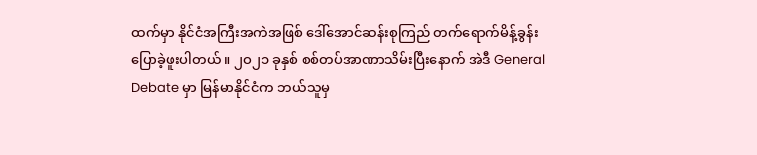ထက်မှာ နိုင်ငံအကြီးအကဲအဖြစ် ဒေါ်အောင်ဆန်းစုကြည် တက်ရောက်မိန့်ခွန်း ပြောခဲ့ဖူးပါတယ်။ ၂ဝ၂၁ ခုနှစ် စစ်တပ်အာဏာသိမ်းပြီးနောက် အဲဒီ General Debate မှာ မြန်မာနိုင်ငံက ဘယ်သူမှ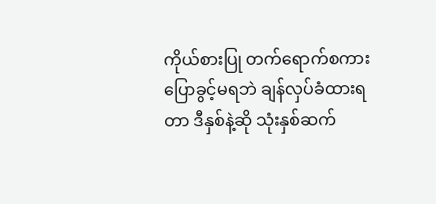ကိုယ်စားပြု တက်ရောက်စကားပြောခွင့်မရဘဲ ချန်လှပ်ခံထားရတာ ဒီနှစ်နဲ့ဆို သုံးနှစ်ဆက်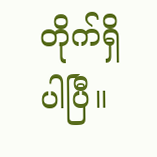တိုက်ရှိပါပြီ။